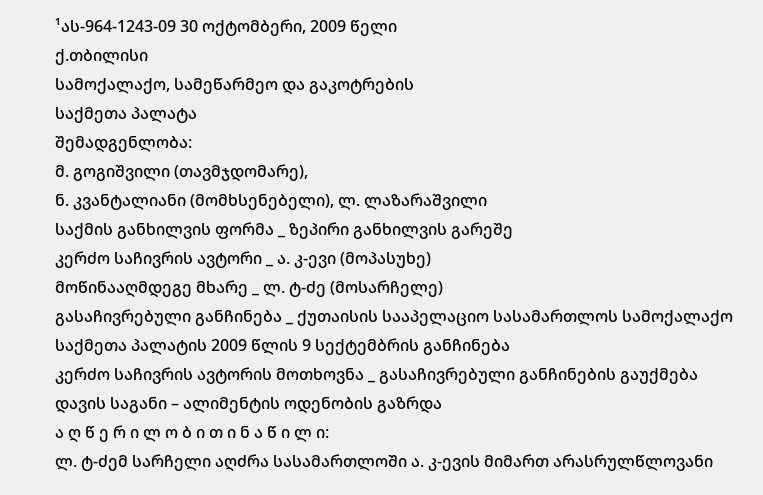¹ას-964-1243-09 30 ოქტომბერი, 2009 წელი
ქ.თბილისი
სამოქალაქო, სამეწარმეო და გაკოტრების
საქმეთა პალატა
შემადგენლობა:
მ. გოგიშვილი (თავმჯდომარე),
ნ. კვანტალიანი (მომხსენებელი), ლ. ლაზარაშვილი
საქმის განხილვის ფორმა _ ზეპირი განხილვის გარეშე
კერძო საჩივრის ავტორი _ ა. კ-ევი (მოპასუხე)
მოწინააღმდეგე მხარე _ ლ. ტ-ძე (მოსარჩელე)
გასაჩივრებული განჩინება _ ქუთაისის სააპელაციო სასამართლოს სამოქალაქო საქმეთა პალატის 2009 წლის 9 სექტემბრის განჩინება
კერძო საჩივრის ავტორის მოთხოვნა _ გასაჩივრებული განჩინების გაუქმება
დავის საგანი – ალიმენტის ოდენობის გაზრდა
ა ღ წ ე რ ი ლ ო ბ ი თ ი ნ ა წ ი ლ ი:
ლ. ტ-ძემ სარჩელი აღძრა სასამართლოში ა. კ-ევის მიმართ არასრულწლოვანი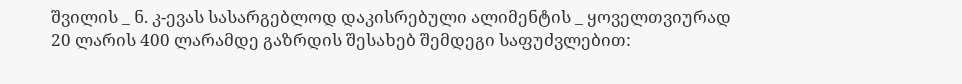შვილის _ ნ. კ-ევას სასარგებლოდ დაკისრებული ალიმენტის _ ყოველთვიურად 20 ლარის 400 ლარამდე გაზრდის შესახებ შემდეგი საფუძვლებით: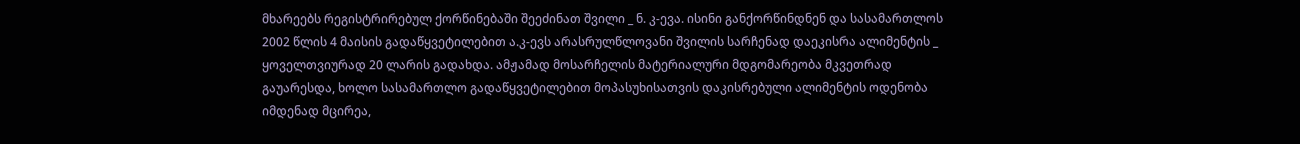მხარეებს რეგისტრირებულ ქორწინებაში შეეძინათ შვილი _ ნ. კ-ევა. ისინი განქორწინდნენ და სასამართლოს 2002 წლის 4 მაისის გადაწყვეტილებით ა.კ-ევს არასრულწლოვანი შვილის სარჩენად დაეკისრა ალიმენტის _ ყოველთვიურად 20 ლარის გადახდა. ამჟამად მოსარჩელის მატერიალური მდგომარეობა მკვეთრად გაუარესდა, ხოლო სასამართლო გადაწყვეტილებით მოპასუხისათვის დაკისრებული ალიმენტის ოდენობა იმდენად მცირეა,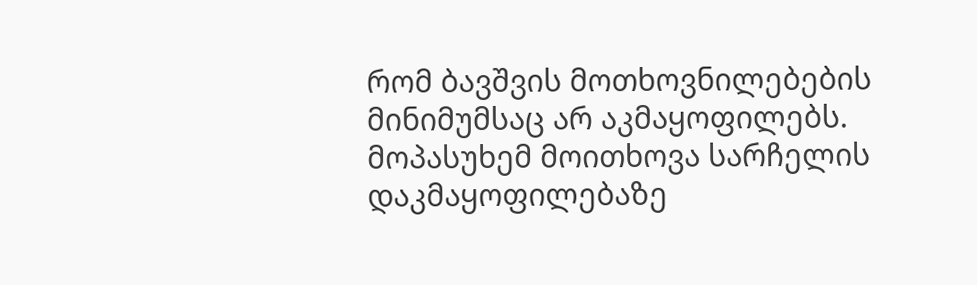რომ ბავშვის მოთხოვნილებების მინიმუმსაც არ აკმაყოფილებს.
მოპასუხემ მოითხოვა სარჩელის დაკმაყოფილებაზე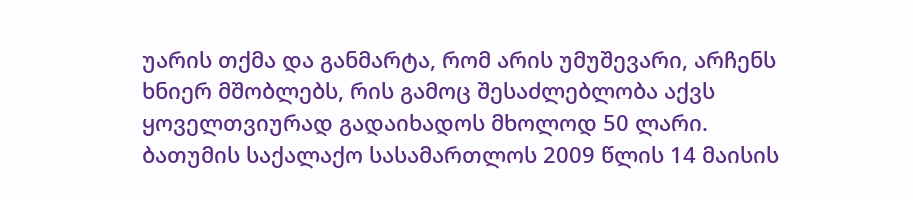უარის თქმა და განმარტა, რომ არის უმუშევარი, არჩენს ხნიერ მშობლებს, რის გამოც შესაძლებლობა აქვს ყოველთვიურად გადაიხადოს მხოლოდ 50 ლარი.
ბათუმის საქალაქო სასამართლოს 2009 წლის 14 მაისის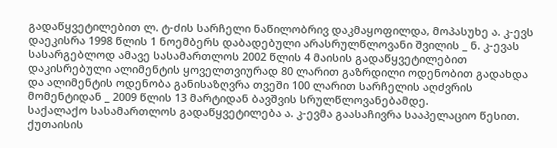გადაწყვეტილებით ლ. ტ-ძის სარჩელი ნაწილობრივ დაკმაყოფილდა, მოპასუხე ა. კ-ევს დაეკისრა 1998 წლის 1 ნოემბერს დაბადებული არასრულწლოვანი შვილის _ ნ. კ-ევას სასარგებლოდ ამავე სასამართლოს 2002 წლის 4 მაისის გადაწყვეტილებით დაკისრებული ალიმენტის ყოველთვიურად 80 ლარით გაზრდილი ოდენობით გადახდა და ალიმენტის ოდენობა განისაზღვრა თვეში 100 ლარით სარჩელის აღძვრის მომენტიდან _ 2009 წლის 13 მარტიდან ბავშვის სრულწლოვანებამდე.
საქალაქო სასამართლოს გადაწყვეტილება ა. კ-ევმა გაასაჩივრა სააპელაციო წესით.
ქუთაისის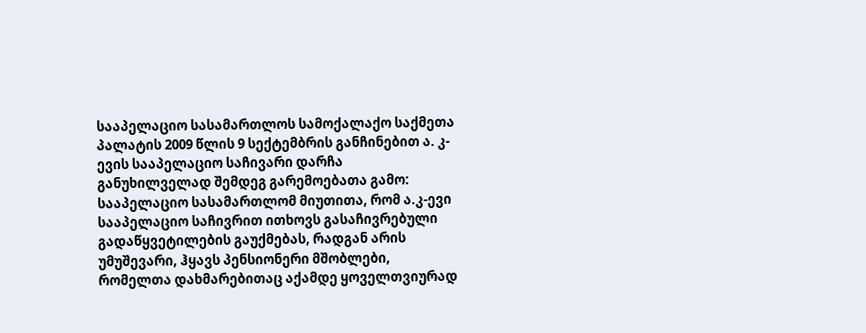სააპელაციო სასამართლოს სამოქალაქო საქმეთა პალატის 2009 წლის 9 სექტემბრის განჩინებით ა. კ-ევის სააპელაციო საჩივარი დარჩა განუხილველად შემდეგ გარემოებათა გამო: სააპელაციო სასამართლომ მიუთითა, რომ ა.კ-ევი სააპელაციო საჩივრით ითხოვს გასაჩივრებული გადაწყვეტილების გაუქმებას, რადგან არის უმუშევარი, ჰყავს პენსიონერი მშობლები, რომელთა დახმარებითაც აქამდე ყოველთვიურად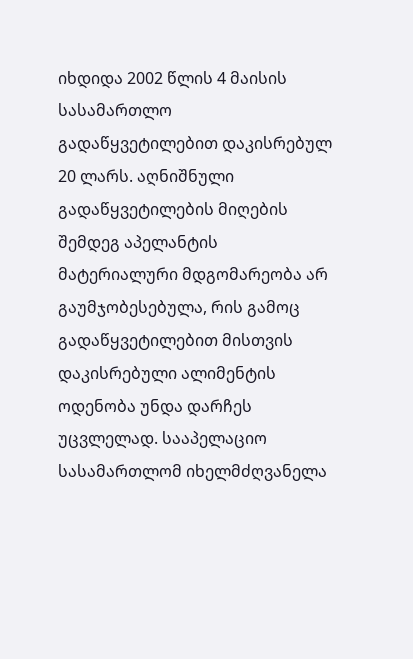იხდიდა 2002 წლის 4 მაისის სასამართლო გადაწყვეტილებით დაკისრებულ 20 ლარს. აღნიშნული გადაწყვეტილების მიღების შემდეგ აპელანტის მატერიალური მდგომარეობა არ გაუმჯობესებულა, რის გამოც გადაწყვეტილებით მისთვის დაკისრებული ალიმენტის ოდენობა უნდა დარჩეს უცვლელად. სააპელაციო სასამართლომ იხელმძღვანელა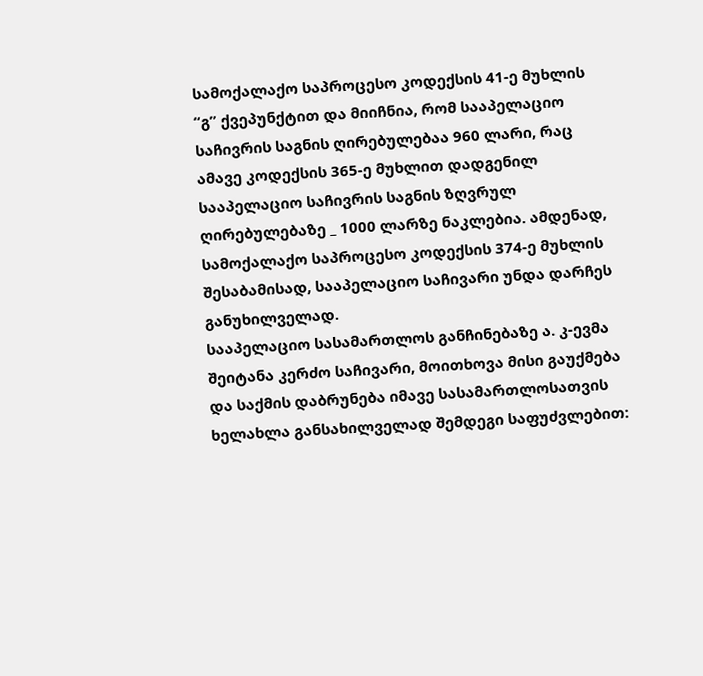სამოქალაქო საპროცესო კოდექსის 41-ე მუხლის “გ” ქვეპუნქტით და მიიჩნია, რომ სააპელაციო საჩივრის საგნის ღირებულებაა 960 ლარი, რაც ამავე კოდექსის 365-ე მუხლით დადგენილ სააპელაციო საჩივრის საგნის ზღვრულ ღირებულებაზე _ 1000 ლარზე ნაკლებია. ამდენად, სამოქალაქო საპროცესო კოდექსის 374-ე მუხლის შესაბამისად, სააპელაციო საჩივარი უნდა დარჩეს განუხილველად.
სააპელაციო სასამართლოს განჩინებაზე ა. კ-ევმა შეიტანა კერძო საჩივარი, მოითხოვა მისი გაუქმება და საქმის დაბრუნება იმავე სასამართლოსათვის ხელახლა განსახილველად შემდეგი საფუძვლებით: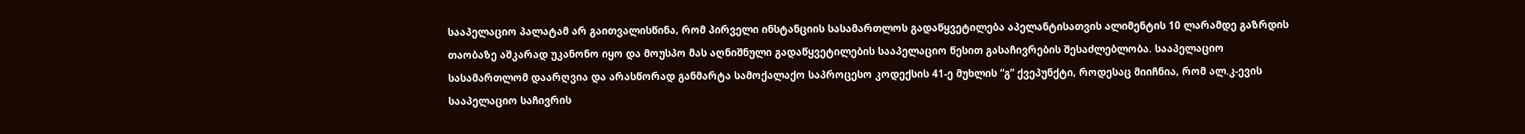სააპელაციო პალატამ არ გაითვალისწინა, რომ პირველი ინსტანციის სასამართლოს გადაწყვეტილება აპელანტისათვის ალიმენტის 10 ლარამდე გაზრდის თაობაზე აშკარად უკანონო იყო და მოუსპო მას აღნიშნული გადაწყვეტილების სააპელაციო წესით გასაჩივრების შესაძლებლობა. სააპელაციო სასამართლომ დაარღვია და არასწორად განმარტა სამოქალაქო საპროცესო კოდექსის 41-ე მუხლის “გ” ქვეპუნქტი, როდესაც მიიჩნია, რომ ალ.კ-ევის სააპელაციო საჩივრის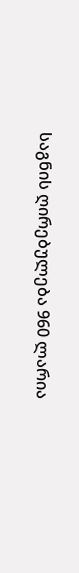საგნის ღირებულება 960 ლარია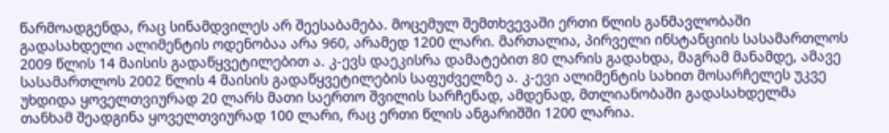წარმოადგენდა, რაც სინამდვილეს არ შეესაბამება. მოცემულ შემთხვევაში ერთი წლის განმავლობაში გადასახდელი ალიმენტის ოდენობაა არა 960, არამედ 1200 ლარი. მართალია, პირველი ინსტანციის სასამართლოს 2009 წლის 14 მაისის გადაწყვეტილებით ა. კ-ევს დაეკისრა დამატებით 80 ლარის გადახდა, მაგრამ მანამდე, ამავე სასამართლოს 2002 წლის 4 მაისის გადაწყვეტილების საფუძველზე ა. კ-ევი ალიმენტის სახით მოსარჩელეს უკვე უხდიდა ყოველთვიურად 20 ლარს მათი საერთო შვილის სარჩენად, ამდენად, მთლიანობაში გადასახდელმა თანხამ შეადგინა ყოველთვიურად 100 ლარი, რაც ერთი წლის ანგარიშში 1200 ლარია.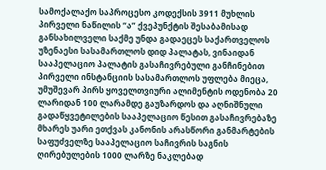სამოქალაქო საპროცესო კოდექსის 3911 მუხლის პირველი ნაწილის “ა” ქვეპუნქტის შესაბამისად განსახილველი საქმე უნდა გადაეცეს საქართველოს უზენაესი სასამართლოს დიდ პალატას, ვინაიდან სააპელაციო პალატის გასაჩივრებული განჩინებით პირველი ინსტანციის სასამართლოს უფლება მიეცა, უმუშევარ პირს ყოველთვიური ალიმენტის ოდენობა 20 ლარიდან 100 ლარამდე გაუზარდოს და აღნიშნული გადაწყვეტილების სააპელაციო წესით გასაჩივრებაზე მხარეს უარი ეთქვას კანონის არასწორი განმარტების საფუძველზე სააპელაციო საჩივრის საგნის ღირებულების 1000 ლარზე ნაკლებად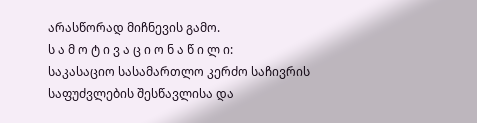არასწორად მიჩნევის გამო.
ს ა მ ო ტ ი ვ ა ც ი ო ნ ა წ ი ლ ი:
საკასაციო სასამართლო კერძო საჩივრის საფუძვლების შესწავლისა და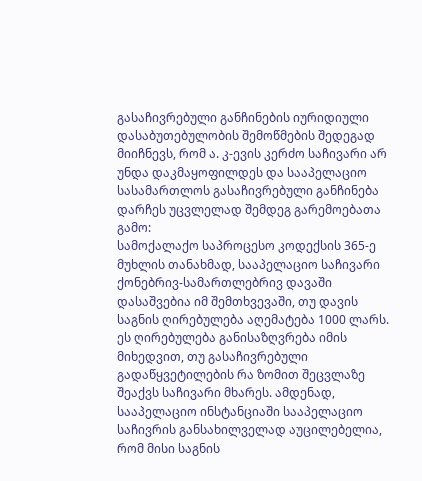გასაჩივრებული განჩინების იურიდიული დასაბუთებულობის შემოწმების შედეგად მიიჩნევს, რომ ა. კ-ევის კერძო საჩივარი არ უნდა დაკმაყოფილდეს და სააპელაციო სასამართლოს გასაჩივრებული განჩინება დარჩეს უცვლელად შემდეგ გარემოებათა გამო:
სამოქალაქო საპროცესო კოდექსის 365-ე მუხლის თანახმად, სააპელაციო საჩივარი ქონებრივ-სამართლებრივ დავაში დასაშვებია იმ შემთხვევაში, თუ დავის საგნის ღირებულება აღემატება 1000 ლარს. ეს ღირებულება განისაზღვრება იმის მიხედვით, თუ გასაჩივრებული გადაწყვეტილების რა ზომით შეცვლაზე შეაქვს საჩივარი მხარეს. ამდენად, სააპელაციო ინსტანციაში სააპელაციო საჩივრის განსახილველად აუცილებელია, რომ მისი საგნის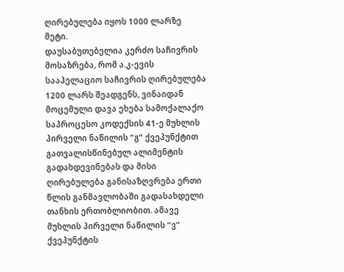ღირებულება იყოს 1000 ლარზე მეტი.
დაუსაბუთებელია კერძო საჩივრის მოსაზრება, რომ ა.კ-ევის სააპელაციო საჩივრის ღირებულება 1200 ლარს შეადგენს, ვინაიდან მოცემული დავა ეხება სამოქალაქო საპროცესო კოდექსის 41-ე მუხლის პირველი ნაწილის “გ” ქვეპუნქტით გათვალისწინებულ ალიმენტის გადახდევინებას და მისი ღირებულება განისაზღვრება ერთი წლის განმავლობაში გადასახდელი თანხის ერთობლიობით. ამავე მუხლის პირველი ნაწილის “ვ” ქვეპუნქტის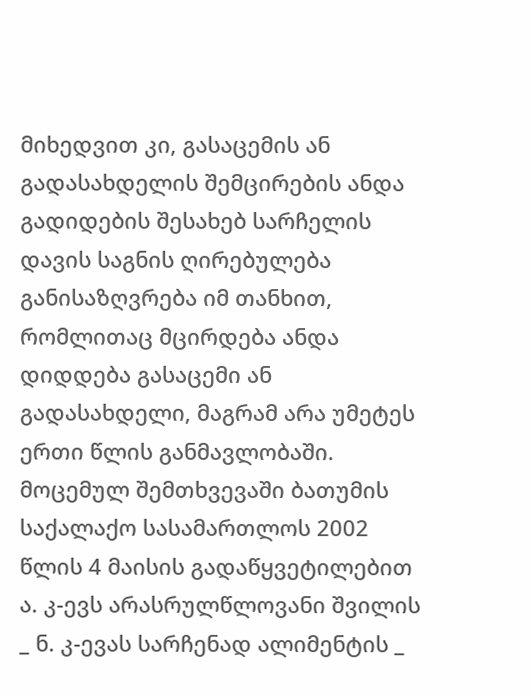მიხედვით კი, გასაცემის ან გადასახდელის შემცირების ანდა გადიდების შესახებ სარჩელის დავის საგნის ღირებულება განისაზღვრება იმ თანხით, რომლითაც მცირდება ანდა დიდდება გასაცემი ან გადასახდელი, მაგრამ არა უმეტეს ერთი წლის განმავლობაში.
მოცემულ შემთხვევაში ბათუმის საქალაქო სასამართლოს 2002 წლის 4 მაისის გადაწყვეტილებით ა. კ-ევს არასრულწლოვანი შვილის _ ნ. კ-ევას სარჩენად ალიმენტის _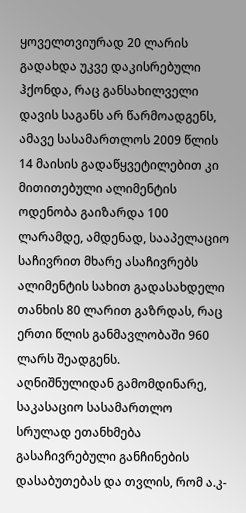ყოველთვიურად 20 ლარის გადახდა უკვე დაკისრებული ჰქონდა, რაც განსახილველი დავის საგანს არ წარმოადგენს, ამავე სასამართლოს 2009 წლის 14 მაისის გადაწყვეტილებით კი მითითებული ალიმენტის ოდენობა გაიზარდა 100 ლარამდე, ამდენად, სააპელაციო საჩივრით მხარე ასაჩივრებს ალიმენტის სახით გადასახდელი თანხის 80 ლარით გაზრდას, რაც ერთი წლის განმავლობაში 960 ლარს შეადგენს.
აღნიშნულიდან გამომდინარე, საკასაციო სასამართლო სრულად ეთანხმება გასაჩივრებული განჩინების დასაბუთებას და თვლის, რომ ა.კ-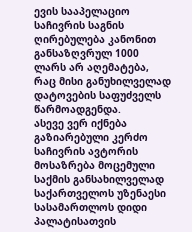ევის სააპელაციო საჩივრის საგნის ღირებულება კანონით განსაზღვრულ 1000 ლარს არ აღემატება, რაც მისი განუხილველად დატოვების საფუძველს წარმოადგენდა.
ასევე ვერ იქნება გაზიარებული კერძო საჩივრის ავტორის მოსაზრება მოცემული საქმის განსახილველად საქართველოს უზენაესი სასამართლოს დიდი პალატისათვის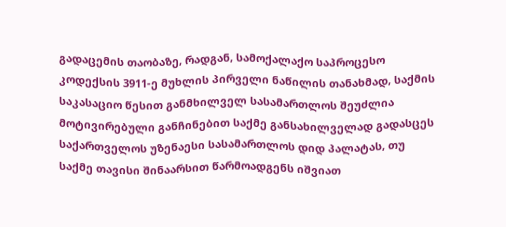გადაცემის თაობაზე, რადგან, სამოქალაქო საპროცესო კოდექსის 3911-ე მუხლის პირველი ნაწილის თანახმად, საქმის საკასაციო წესით განმხილველ სასამართლოს შეუძლია მოტივირებული განჩინებით საქმე განსახილველად გადასცეს საქართველოს უზენაესი სასამართლოს დიდ პალატას, თუ საქმე თავისი შინაარსით წარმოადგენს იშვიათ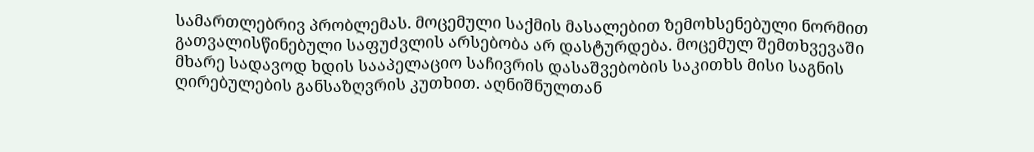სამართლებრივ პრობლემას. მოცემული საქმის მასალებით ზემოხსენებული ნორმით გათვალისწინებული საფუძვლის არსებობა არ დასტურდება. მოცემულ შემთხვევაში მხარე სადავოდ ხდის სააპელაციო საჩივრის დასაშვებობის საკითხს მისი საგნის ღირებულების განსაზღვრის კუთხით. აღნიშნულთან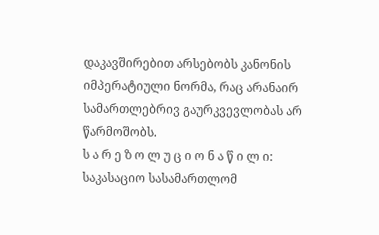დაკავშირებით არსებობს კანონის იმპერატიული ნორმა, რაც არანაირ სამართლებრივ გაურკვევლობას არ წარმოშობს.
ს ა რ ე ზ ო ლ უ ც ი ო ნ ა წ ი ლ ი:
საკასაციო სასამართლომ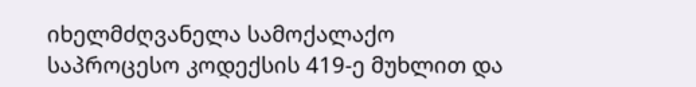იხელმძღვანელა სამოქალაქო საპროცესო კოდექსის 419-ე მუხლით და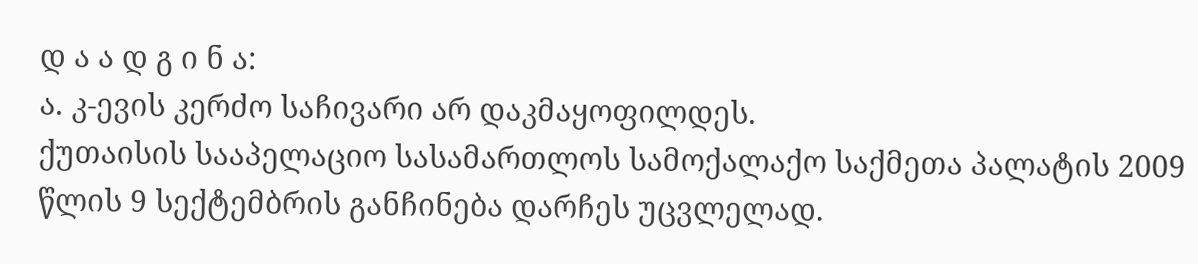დ ა ა დ გ ი ნ ა:
ა. კ-ევის კერძო საჩივარი არ დაკმაყოფილდეს.
ქუთაისის სააპელაციო სასამართლოს სამოქალაქო საქმეთა პალატის 2009 წლის 9 სექტემბრის განჩინება დარჩეს უცვლელად.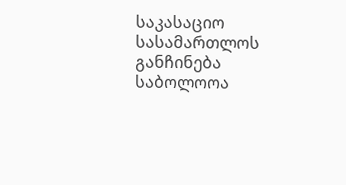საკასაციო სასამართლოს განჩინება საბოლოოა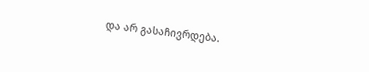და არ გასაჩივრდება.